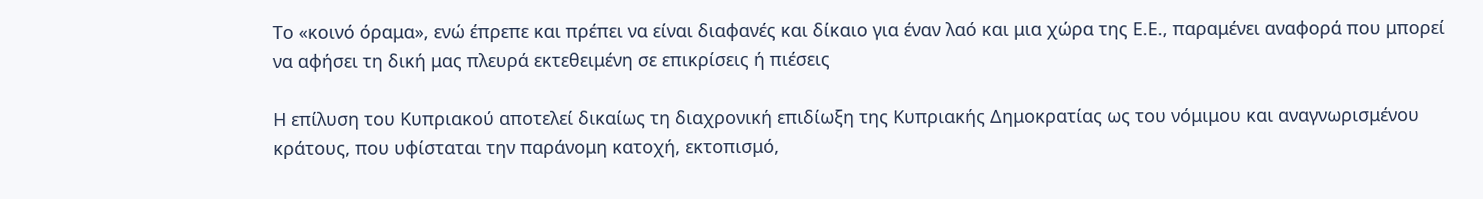Το «κοινό όραμα», ενώ έπρεπε και πρέπει να είναι διαφανές και δίκαιο για έναν λαό και μια χώρα της Ε.Ε., παραμένει αναφορά που μπορεί να αφήσει τη δική μας πλευρά εκτεθειμένη σε επικρίσεις ή πιέσεις

Η επίλυση του Κυπριακού αποτελεί δικαίως τη διαχρονική επιδίωξη της Κυπριακής Δημοκρατίας ως του νόμιμου και αναγνωρισμένου κράτους, που υφίσταται την παράνομη κατοχή, εκτοπισμό,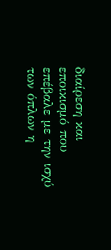διαίρεση και εποικισμό που επέβαλε με την ισχύ των όπλων η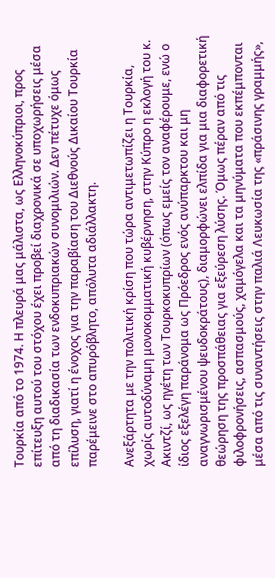Τουρκία από το 1974. Η πλευρά μας μάλιστα, ως Ελληνοκύπριοι, προς επίτευξη αυτού του στόχου έχει προβεί διαχρονικά σε υποχωρήσεις μέσα από τη διαδικασία των ενδοκυπριακών συνομιλιών. Δεν πέτυχε όμως επίλυση, γιατί η ένοχος για την παραβίαση του Διεθνούς Δικαίου Τουρκία παρέμεινε στο απυρόβλητο, απόλυτα αδιάλλακτη.

Ανεξάρτητα με την πολιτική κρίση που τώρα αντιμετωπίζει η Τουρκία, χωρίς αυτοδύναμη μονοκομματική κυβέρνηση, στην Κύπρο η εκλογή του κ. Ακιντζί, ως ηγέτη των Τουρκοκυπρίων (όπως εμείς τον αναφέρουμε, ενώ ο ίδιος εξελέγη παράνομα ως Πρόεδρος ενός ανύπαρκτου και μη αναγνωρισμένου ψευδοκράτους), διαμορφώνει ελπίδα για μια διαφορετική θεώρηση της προσπάθειας για εξεύρεση λύσης. Όμως πέραν από τις φιλοφρονήσεις, ασπασμούς, χαμόγελα και τα μηνύματα που εκπέμπονται μέσα από τις συναντήσεις στην παλιά Λευκωσία της «πράσινης γραμμής»,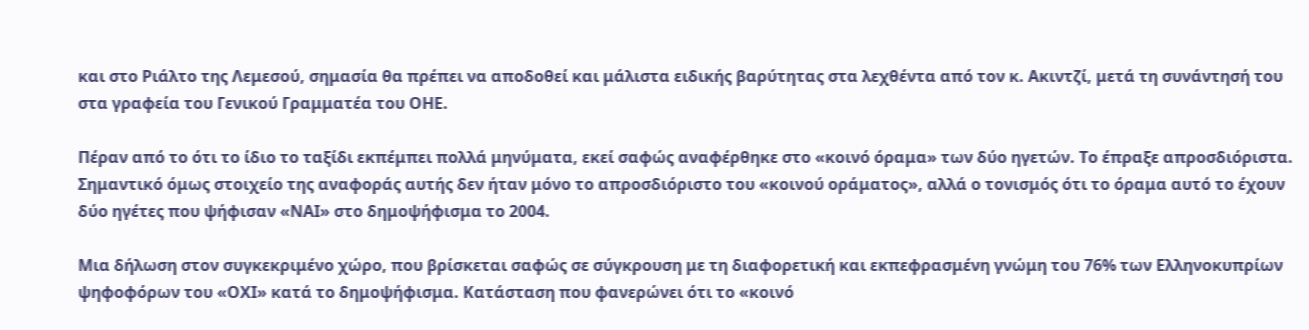και στο Ριάλτο της Λεμεσού, σημασία θα πρέπει να αποδοθεί και μάλιστα ειδικής βαρύτητας στα λεχθέντα από τον κ. Ακιντζί, μετά τη συνάντησή του στα γραφεία του Γενικού Γραμματέα του ΟΗΕ.

Πέραν από το ότι το ίδιο το ταξίδι εκπέμπει πολλά μηνύματα, εκεί σαφώς αναφέρθηκε στο «κοινό όραμα» των δύο ηγετών. Το έπραξε απροσδιόριστα. Σημαντικό όμως στοιχείο της αναφοράς αυτής δεν ήταν μόνο το απροσδιόριστο του «κοινού οράματος», αλλά ο τονισμός ότι το όραμα αυτό το έχουν δύο ηγέτες που ψήφισαν «ΝΑΙ» στο δημοψήφισμα το 2004.

Μια δήλωση στον συγκεκριμένο χώρο, που βρίσκεται σαφώς σε σύγκρουση με τη διαφορετική και εκπεφρασμένη γνώμη του 76% των Ελληνοκυπρίων ψηφοφόρων του «ΟΧΙ» κατά το δημοψήφισμα. Κατάσταση που φανερώνει ότι το «κοινό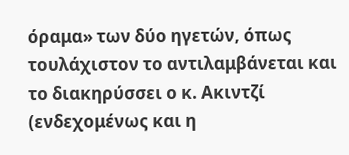όραμα» των δύο ηγετών, όπως τουλάχιστον το αντιλαμβάνεται και το διακηρύσσει ο κ. Ακιντζί (ενδεχομένως και η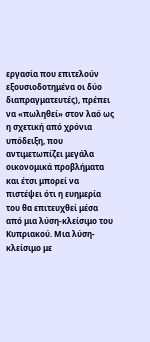εργασία που επιτελούν εξουσιοδοτημένα οι δύο διαπραγματευτές), πρέπει να «πωληθεί» στον λαό ως η σχετική από χρόνια υπόδειξη, που αντιμετωπίζει μεγάλα οικονομικά προβλήματα και έτσι μπορεί να πιστέψει ότι η ευημερία του θα επιτευχθεί μέσα από μια λύση-κλείσιμο του Κυπριακού. Μια λύση-κλείσιμο με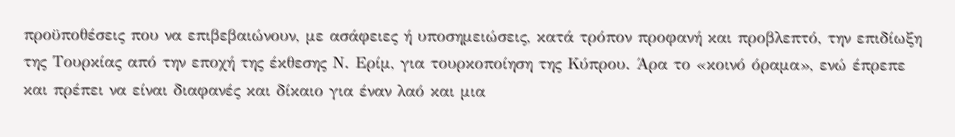προϋποθέσεις που να επιβεβαιώνουν, με ασάφειες ή υποσημειώσεις, κατά τρόπον προφανή και προβλεπτό, την επιδίωξη της Τουρκίας από την εποχή της έκθεσης Ν. Ερίμ, για τουρκοποίηση της Κύπρου. Άρα το «κοινό όραμα», ενώ έπρεπε και πρέπει να είναι διαφανές και δίκαιο για έναν λαό και μια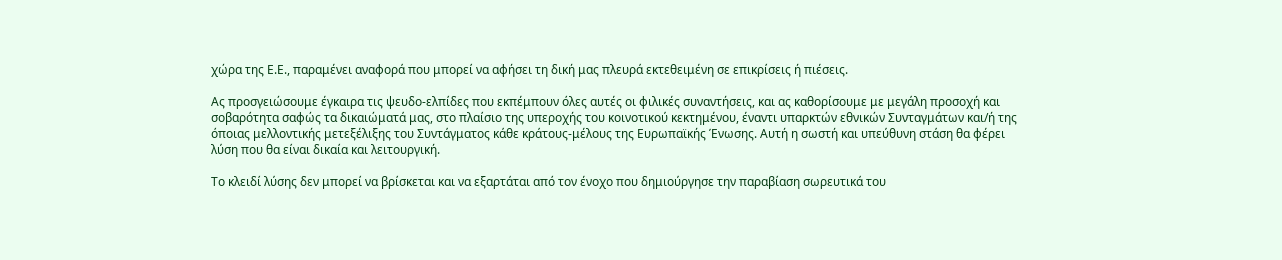χώρα της Ε.Ε., παραμένει αναφορά που μπορεί να αφήσει τη δική μας πλευρά εκτεθειμένη σε επικρίσεις ή πιέσεις.

Ας προσγειώσουμε έγκαιρα τις ψευδο-ελπίδες που εκπέμπουν όλες αυτές οι φιλικές συναντήσεις, και ας καθορίσουμε με μεγάλη προσοχή και σοβαρότητα σαφώς τα δικαιώματά μας, στο πλαίσιο της υπεροχής του κοινοτικού κεκτημένου, έναντι υπαρκτών εθνικών Συνταγμάτων και/ή της όποιας μελλοντικής μετεξέλιξης του Συντάγματος κάθε κράτους-μέλους της Ευρωπαϊκής Ένωσης. Αυτή η σωστή και υπεύθυνη στάση θα φέρει λύση που θα είναι δικαία και λειτουργική.

Το κλειδί λύσης δεν μπορεί να βρίσκεται και να εξαρτάται από τον ένοχο που δημιούργησε την παραβίαση σωρευτικά του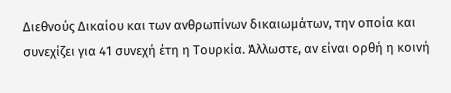Διεθνούς Δικαίου και των ανθρωπίνων δικαιωμάτων, την οποία και συνεχίζει για 41 συνεχή έτη η Τουρκία. Άλλωστε, αν είναι ορθή η κοινή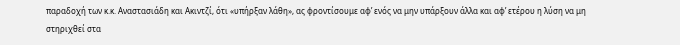παραδοχή των κ.κ. Αναστασιάδη και Ακιντζί, ότι «υπήρξαν λάθη», ας φροντίσουμε αφ’ ενός να μην υπάρξουν άλλα και αφ’ ετέρου η λύση να μη στηριχθεί στα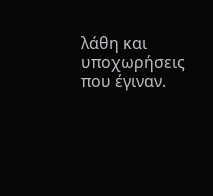λάθη και υποχωρήσεις που έγιναν.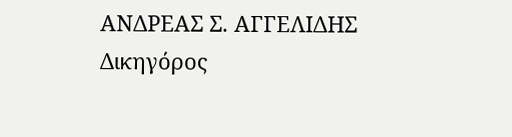ΑΝΔΡΕΑΣ Σ. ΑΓΓΕΛΙΔΗΣ
Δικηγόρος